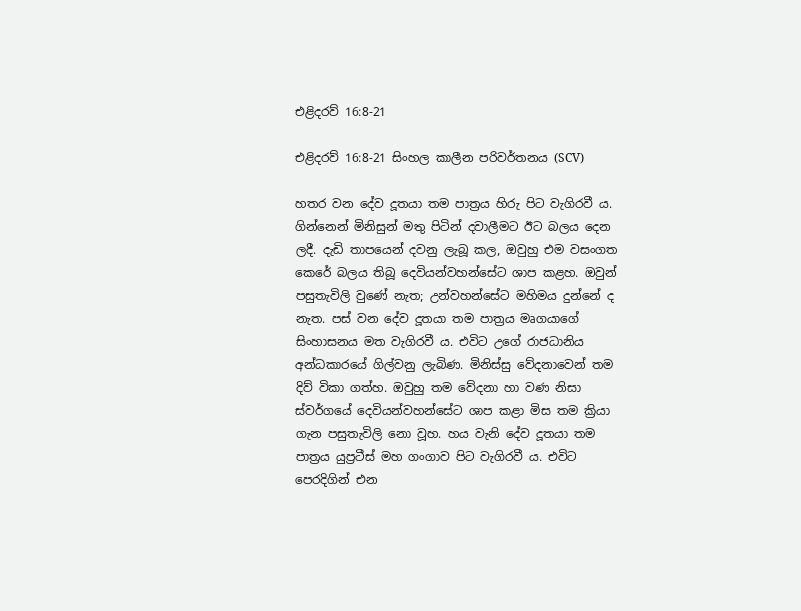එළිදරව් 16:8-21

එළිදරව් 16:8-21 සිංහල කාලීන පරිවර්තනය (SCV)

හතර වන දේව දූතයා තම පාත්‍රය හිරු පිට වැගිරවී ය. ගින්නෙන් මිනිසුන් මතු පිටින් දවාලීමට ඊට බලය දෙන ලදී. දැඩි තාපයෙන් දවනු ලැබූ කල, ඔවුහු එම වසංගත කෙරේ බලය තිබූ දෙවියන්වහන්සේට ශාප කළහ. ඔවුන් පසුතැවිලි වුණේ නැත; උන්වහන්සේට මහිමය දුන්නේ ද නැත. පස් වන දේව දූතයා තම පාත්‍රය මෘගයාගේ සිංහාසනය මත වැගිරවී ය. එවිට උගේ රාජධානිය අන්ධකාරයේ ගිල්වනු ලැබිණ. මිනිස්සු වේදනාවෙන් තම දිව් විකා ගත්හ. ඔවුහු තම වේදනා හා වණ නිසා ස්වර්ගයේ දෙවියන්වහන්සේට ශාප කළා මිස තම ක්‍රියා ගැන පසුතැවිලි නො වූහ. හය වැනි දේව දූතයා තම පාත්‍රය යුප්‍රටීස් මහ ගංගාව පිට වැගිරවී ය. එවිට පෙරදිගින් එන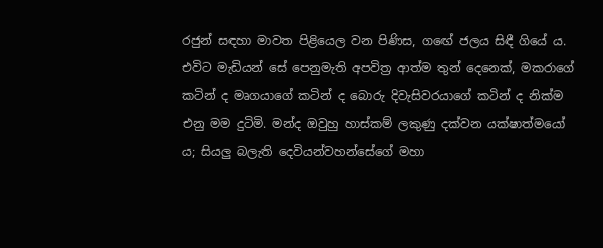රජුන් සඳහා මාවත පිළියෙල වන පිණිස, ගඟේ ජලය සිඳී ගියේ ය. එවිට මැඩියන් සේ පෙනුමැති අපවිත්‍ර ආත්ම තුන් දෙනෙක්, මකරාගේ කටින් ද මෘගයාගේ කටින් ද බොරු දිවැසිවරයාගේ කටින් ද නික්ම එනු මම දුටිමි. මන්ද ඔවුහු හාස්කම් ලකුණු දක්වන යක්ෂාත්මයෝ ය; සියලු බලැති දෙවියන්වහන්සේගේ මහා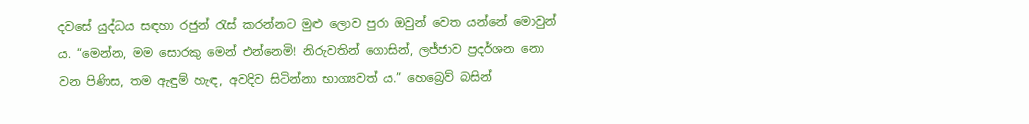දවසේ යුද්ධය සඳහා රජුන් රැස් කරන්නට මුළු ලොව පුරා ඔවුන් වෙත යන්නේ මොවුන් ය. “මෙන්න, මම සොරකු මෙන් එන්නෙමි! නිරුවතින් ගොසින්, ලජ්ජාව ප්‍රදර්ශන නො වන පිණිස, තම ඇඳුම් හැඳ, අවදිව සිටින්නා භාග්‍යවත් ය.” හෙබ්‍රෙව් බසින්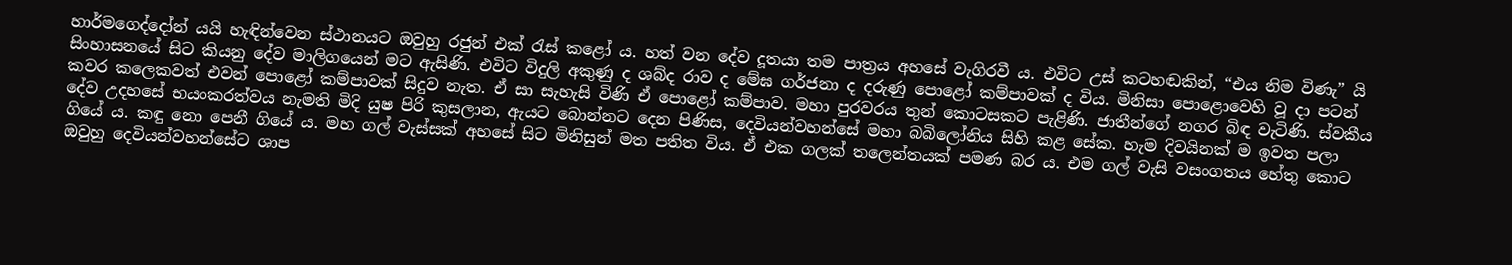හාර්මගෙද්දෝන් යයි හැඳින්වෙන ස්ථානයට ඔවුහු රජුන් එක් රැස් කළෝ ය. හත් වන දේව දූතයා තම පාත්‍රය අහසේ වැගිරවී ය. එවිට උස් කටහඬකින්, “එය නිම විණැ” යි සිංහාසනයේ සිට කියනු දේව මාලිගයෙන් මට ඇසිණි. එවිට විදුලි අකුණු ද ශබ්ද රාව ද මේඝ ගර්ජනා ද දරුණු පොළෝ කම්පාවක් ද විය. මිනිසා පොළොවෙහි වූ දා පටන් කවර කලෙකවත් එවන් පොළෝ කම්පාවක් සිදුව නැත. ඒ සා සැහැසි විණි ඒ පොළෝ කම්පාව. මහා පුරවරය තුන් කොටසකට පැළිණි. ජාතීන්ගේ නගර බිඳ වැටිණි. ස්වකීය දේව උදහසේ භයංකරත්වය නැමති මිදි යුෂ පිරි කුසලාන, ඇයට බොන්නට දෙන පිණිස, දෙවියන්වහන්සේ මහා බබිලෝනිය සිහි කළ සේක. හැම දිවයිනක් ම ඉවත පලා ගියේ ය. කඳු නො පෙනී ගියේ ය. මහ ගල් වැස්සක් අහසේ සිට මිනිසුන් මත පතිත විය. ඒ එක ගලක් තලෙන්තයක් පමණ බර ය. එම ගල් වැසි වසංගතය හේතු කොට ඔවුහු දෙවියන්වහන්සේට ශාප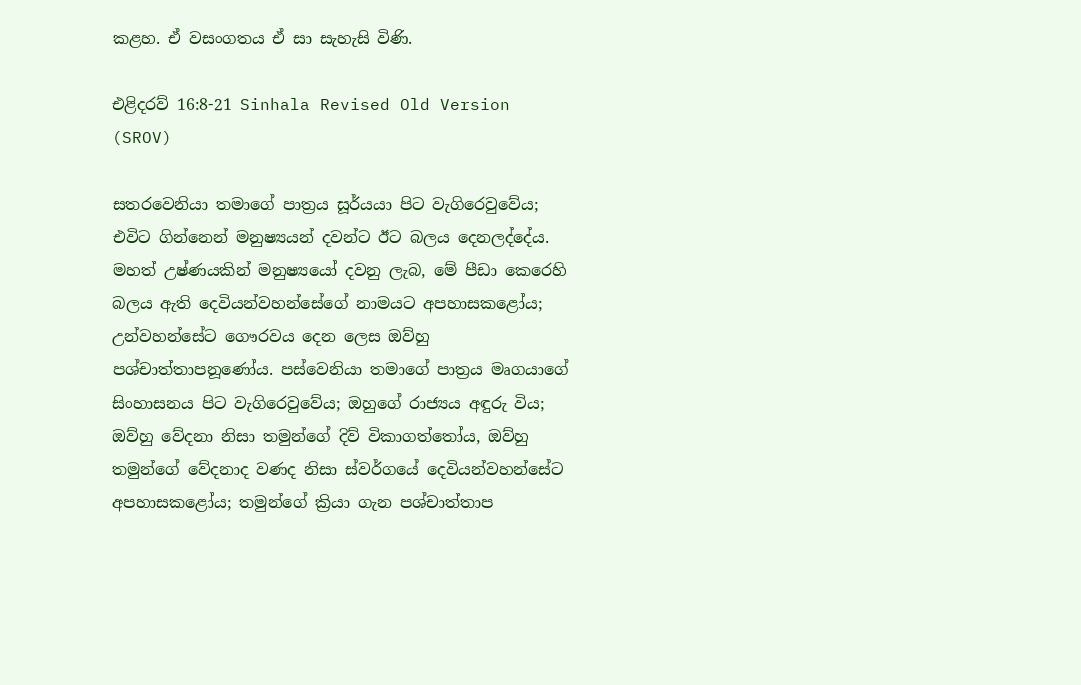කළහ. ඒ වසංගතය ඒ සා සැහැසි විණි.

එළිදරව් 16:8-21 Sinhala Revised Old Version (SROV)

සතරවෙනියා තමාගේ පාත්‍රය සූර්යයා පිට වැගිරෙවුවේය; එවිට ගින්නෙන් මනුෂ්‍යයන් දවන්ට ඊට බලය දෙනලද්දේය. මහත් උෂ්ණයකින් මනුෂ්‍යයෝ දවනු ලැබ, මේ පීඩා කෙරෙහි බලය ඇති දෙවියන්වහන්සේගේ නාමයට අපහාසකළෝය; උන්වහන්සේට ගෞරවය දෙන ලෙස ඔව්හු පශ්චාත්තාපනූණෝය. පස්වෙනියා තමාගේ පාත්‍රය මෘගයාගේ සිංහාසනය පිට වැගිරෙවුවේය; ඔහුගේ රාජ්‍යය අඳුරු විය; ඔව්හු වේදනා නිසා තමුන්ගේ දිව් විකාගත්තෝය, ඔව්හු තමුන්ගේ වේදනාද වණද නිසා ස්වර්ගයේ දෙවියන්වහන්සේට අපහාසකළෝය; තමුන්ගේ ක්‍රියා ගැන පශ්චාත්තාප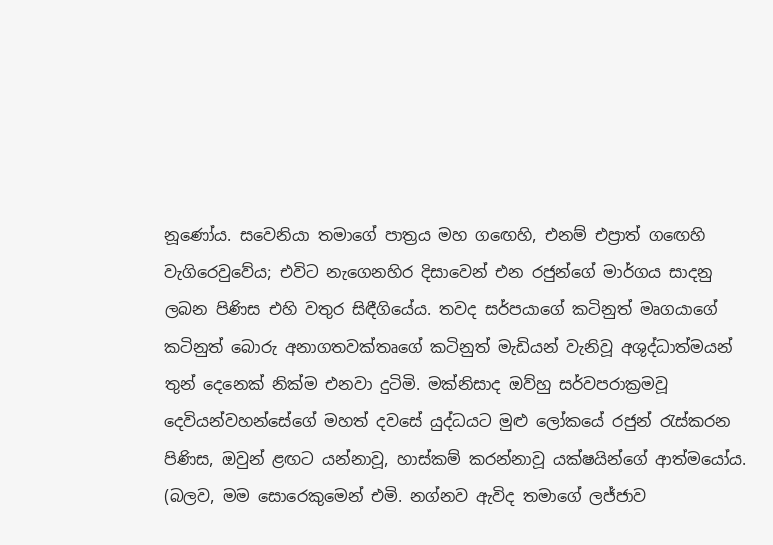නූණෝය. සවෙනියා තමාගේ පාත්‍රය මහ ගඟෙහි, එනම් එප්‍රාත් ගඟෙහි වැගිරෙවුවේය; එවිට නැගෙනහිර දිසාවෙන් එන රජුන්ගේ මාර්ගය සාදනු ලබන පිණිස එහි වතුර සිඳීගියේය. තවද සර්පයාගේ කටිනුත් මෘගයාගේ කටිනුත් බොරු අනාගතවක්තෘගේ කටිනුත් මැඩියන් වැනිවූ අශුද්ධාත්මයන් තුන් දෙනෙක් නික්ම එනවා දුටිමි. මක්නිසාද ඔව්හු සර්වපරාක්‍රමවූ දෙවියන්වහන්සේගේ මහත් දවසේ යුද්ධයට මුළු ලෝකයේ රජුන් රැස්කරන පිණිස, ඔවුන් ළඟට යන්නාවූ, හාස්කම් කරන්නාවූ යක්ෂයින්ගේ ආත්මයෝය. (බලව, මම සොරෙකුමෙන් එමි. නග්නව ඇවිද තමාගේ ලජ්ජාව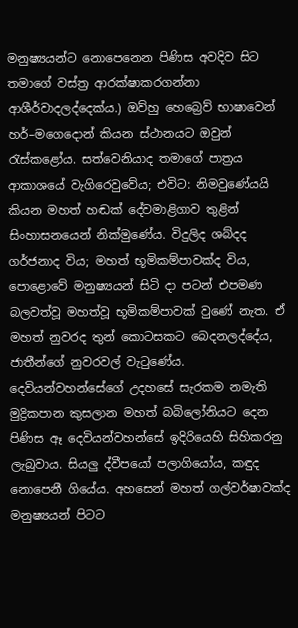මනුෂ්‍යයන්ට නොපෙනෙන පිණිස අවදිව සිට තමාගේ වස්ත්‍ර ආරක්ෂාකරගන්නා ආශීර්වාදලද්දෙක්ය.) ඔව්හු හෙබ්‍රෙව් භාෂාවෙන් හර්–මගෙදොන් කියන ස්ථානයට ඔවුන් රැස්කළෝය. සත්වෙනියාද තමාගේ පාත්‍රය ආකාශයේ වැගිරෙවුවේය; එවිට: නිමවුණේයයි කියන මහත් හඬක් දේවමාළිගාව තුළින් සිංහාසනයෙන් නික්මුණේය. විදුලිද ශබ්දද ගර්ජනාද විය; මහත් භූමිකම්පාවක්ද විය, පොළොවේ මනුෂ්‍යයන් සිටි දා පටන් එපමණ බලවත්වූ මහත්වූ භූමිකම්පාවක් වුණේ නැත. ඒ මහත් නුවරද තුන් කොටසකට බෙදනලද්දේය, ජාතීන්ගේ නුවරවල් වැටුණේය. දෙවියන්වහන්සේගේ උදහසේ සැරකම නමැති මුද්‍රිකපාන කුසලාන මහත් බබිලෝනියට දෙන පිණිස ඈ දෙවියන්වහන්සේ ඉදිරියෙහි සිහිකරනු ලැබුවාය. සියලු ද්වීපයෝ පලාගියෝය, කඳුද නොපෙනී ගියේය. අහසෙන් මහත් ගල්වර්ෂාවක්ද මනුෂ්‍යයන් පිටට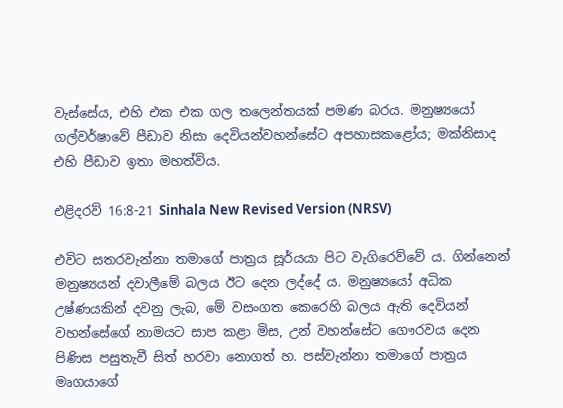වැස්සේය, එහි එක එක ගල තලෙන්තයක් පමණ බරය. මනුෂ්‍යයෝ ගල්වර්ෂාවේ පීඩාව නිසා දෙවියන්වහන්සේට අපහාසකළෝය; මක්නිසාද එහි පීඩාව ඉතා මහත්විය.

එළිදරව් 16:8-21 Sinhala New Revised Version (NRSV)

එවිට සතරවැන්නා තමාගේ පාත්‍රය සූර්යයා පිට වැගිරෙව්වේ ය. ගින්නෙන් මනුෂ්‍යයන් දවාලීමේ බලය ඊට දෙන ලද්දේ ය. මනුෂ්‍යයෝ අධික උෂ්ණයකින් දවනු ලැබ, මේ වසංගත කෙරෙහි බලය ඇති දෙවියන් වහන්සේගේ නාමයට සාප කළා මිස, උන් වහන්සේට ගෞරවය දෙන පිණිස පසුතැවී සිත් හරවා නොගත් හ. පස්වැන්නා තමාගේ පාත්‍රය මෘගයාගේ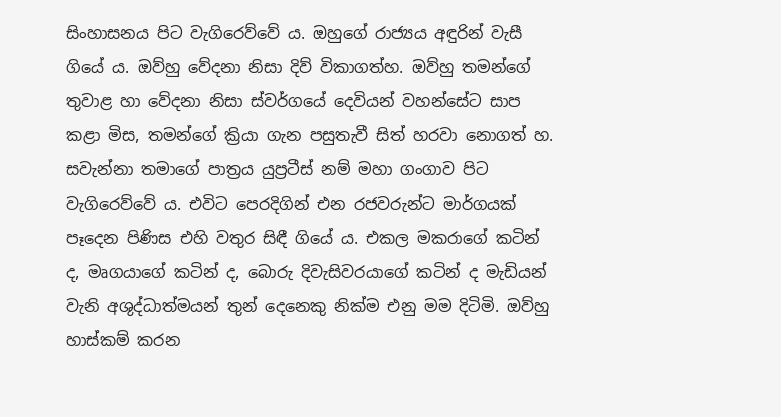සිංහාසනය පිට වැගිරෙව්වේ ය. ඔහුගේ රාජ්‍යය අඳුරින් වැසී ගියේ ය. ඔව්හු වේදනා නිසා දිව් විකාගත්හ. ඔව්හු තමන්ගේ තුවාළ හා වේදනා නිසා ස්වර්ගයේ දෙවියන් වහන්සේට සාප කළා මිස, තමන්ගේ ක්‍රියා ගැන පසුතැවී සිත් හරවා නොගත් හ. සවැන්නා තමාගේ පාත්‍රය යුප්‍රටීස් නම් මහා ගංගාව පිට වැගිරෙව්වේ ය. එවිට පෙරදිගින් එන රජවරුන්ට මාර්ගයක් පෑදෙන පිණිස එහි වතුර සිඳී ගියේ ය. එකල මකරාගේ කටින් ද, මෘගයාගේ කටින් ද, බොරු දිවැසිවරයාගේ කටින් ද මැඩියන් වැනි අශුද්ධාත්මයන් තුන් දෙනෙකු නික්ම එනු මම දිටිමි. ඔව්හු හාස්කම් කරන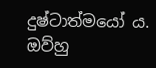දුෂ්ටාත්මයෝ ය. ඔව්හු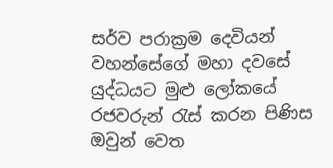සර්ව පරාක්‍රම දෙවියන් වහන්සේගේ මහා දවසේ යුද්ධයට මුළු ලෝකයේ රජවරුන් රැස් කරන පිණිස ඔවුන් වෙත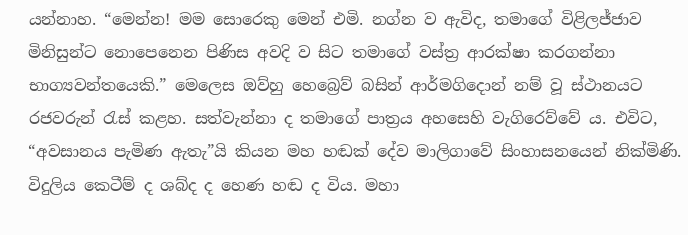යන්නාහ. “මෙන්න! මම සොරෙකු මෙන් එමි. නග්න ව ඇවිද, තමාගේ විළිලජ්ජාව මිනිසුන්ට නොපෙනෙන පිණිස අවදි ව සිට තමාගේ වස්ත්‍ර ආරක්ෂා කරගන්නා භාග්‍යවන්තයෙකි.” මෙලෙස ඔව්හු හෙබ්‍රෙව් බසින් ආර්මගිදොන් නම් වූ ස්ථානයට රජවරුන් රැස් කළහ. සත්වැන්නා ද තමාගේ පාත්‍රය අහසෙහි වැගිරෙව්වේ ය. එවිට, “අවසානය පැමිණ ඇතැ”යි කියන මහ හඬක් දේව මාලිගාවේ සිංහාසනයෙන් නික්මිණි. විදුලිය කෙටීම් ද ශබ්ද ද හෙණ හඬ ද විය. මහා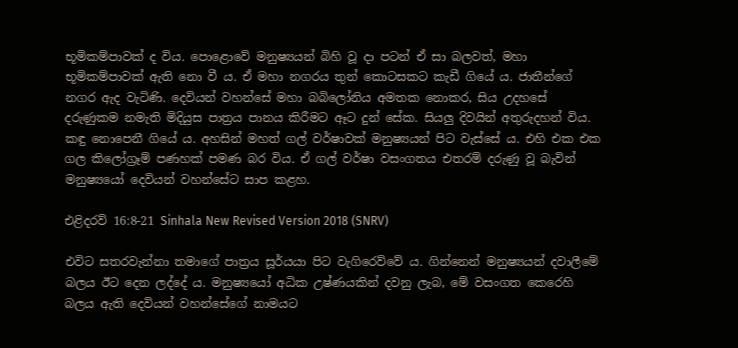භූමිකම්පාවක් ද විය. පොළොවේ මනුෂ්‍යයන් බිහි වූ දා පටන් ඒ සා බලවත්, මහා භූමිකම්පාවක් ඇති නො වී ය. ඒ මහා නගරය තුන් කොටසකට කැඩී ගියේ ය. ජාතීන්ගේ නගර ඇද වැටිණි. දෙවියන් වහන්සේ මහා බබිලෝනිය අමතක නොකර, සිය උදහසේ දරුණුකම නමැති මිදියුස පාත්‍රය පානය කිරීමට ඈට දුන් සේක. සියලු දිවයින් අතුරුදහන් විය. කඳු නොපෙනී ගියේ ය. අහසින් මහත් ගල් වර්ෂාවක් මනුෂ්‍යයන් පිට වැස්සේ ය. එහි එක එක ගල කිලෝග්‍රෑම් පණහක් පමණ බර විය. ඒ ගල් වර්ෂා වසංගතය එතරම් දරුණු වූ බැවින් මනුෂ්‍යයෝ දෙවියන් වහන්සේට සාප කළහ.

එළිදරව් 16:8-21 Sinhala New Revised Version 2018 (SNRV)

එවිට සතරවැන්නා තමාගේ පාත්‍රය සූර්යයා පිට වැගිරෙව්වේ ය. ගින්නෙන් මනුෂ්‍යයන් දවාලීමේ බලය ඊට දෙන ලද්දේ ය. මනුෂ්‍යයෝ අධික උෂ්ණයකින් දවනු ලැබ, මේ වසංගත කෙරෙහි බලය ඇති දෙවියන් වහන්සේගේ නාමයට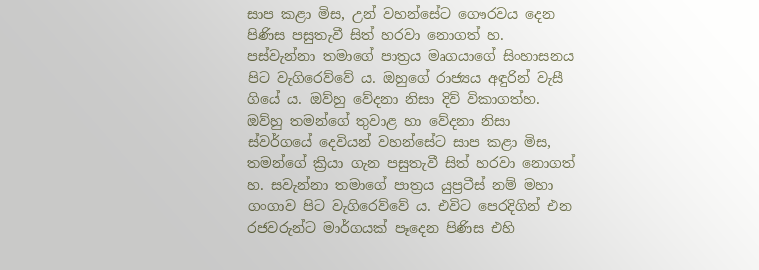සාප කළා මිස, උන් වහන්සේට ගෞරවය දෙන පිණිස පසුතැවී සිත් හරවා නොගත් හ. පස්වැන්නා තමාගේ පාත්‍රය මෘගයාගේ සිංහාසනය පිට වැගිරෙව්වේ ය. ඔහුගේ රාජ්‍යය අඳුරින් වැසී ගියේ ය. ඔව්හු වේදනා නිසා දිව් විකාගත්හ. ඔව්හු තමන්ගේ තුවාළ හා වේදනා නිසා ස්වර්ගයේ දෙවියන් වහන්සේට සාප කළා මිස, තමන්ගේ ක්‍රියා ගැන පසුතැවී සිත් හරවා නොගත් හ. සවැන්නා තමාගේ පාත්‍රය යුප්‍රටීස් නම් මහා ගංගාව පිට වැගිරෙව්වේ ය. එවිට පෙරදිගින් එන රජවරුන්ට මාර්ගයක් පෑදෙන පිණිස එහි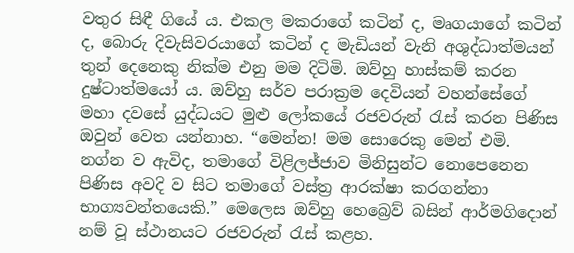වතුර සිඳී ගියේ ය. එකල මකරාගේ කටින් ද, මෘගයාගේ කටින් ද, බොරු දිවැසිවරයාගේ කටින් ද මැඩියන් වැනි අශුද්ධාත්මයන් තුන් දෙනෙකු නික්ම එනු මම දිටිමි. ඔව්හු හාස්කම් කරන දුෂ්ටාත්මයෝ ය. ඔව්හු සර්ව පරාක්‍රම දෙවියන් වහන්සේගේ මහා දවසේ යුද්ධයට මුළු ලෝකයේ රජවරුන් රැස් කරන පිණිස ඔවුන් වෙත යන්නාහ. “මෙන්න! මම සොරෙකු මෙන් එමි. නග්න ව ඇවිද, තමාගේ විළිලජ්ජාව මිනිසුන්ට නොපෙනෙන පිණිස අවදි ව සිට තමාගේ වස්ත්‍ර ආරක්ෂා කරගන්නා භාග්‍යවන්තයෙකි.” මෙලෙස ඔව්හු හෙබ්‍රෙව් බසින් ආර්මගිදොන් නම් වූ ස්ථානයට රජවරුන් රැස් කළහ.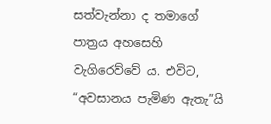සත්වැන්නා ද තමාගේ පාත්‍රය අහසෙහි වැගිරෙව්වේ ය. එවිට, “අවසානය පැමිණ ඇතැ”යි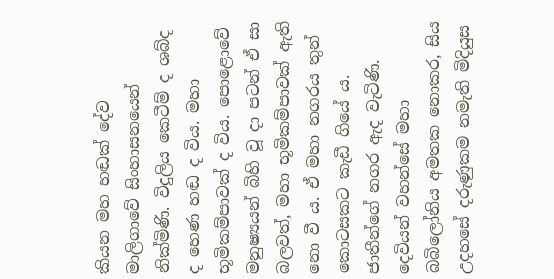කියන මහ හඬක් දේව මාලිගාවේ සිංහාසනයෙන් නික්මිණි. විදුලිය කෙටීම් ද ශබ්ද ද හෙණ හඬ ද විය. මහා භූමිකම්පාවක් ද විය. පොළොවේ මනුෂ්‍යයන් බිහි වූ දා පටන් ඒ සා බලවත්, මහා භූමිකම්පාවක් ඇති නො වී ය. ඒ මහා නගරය තුන් කොටසකට කැඩී ගියේ ය. ජාතීන්ගේ නගර ඇද වැටිණි. දෙවියන් වහන්සේ මහා බබිලෝනිය අමතක නොකර, සිය උදහසේ දරුණුකම නමැති මිදියුස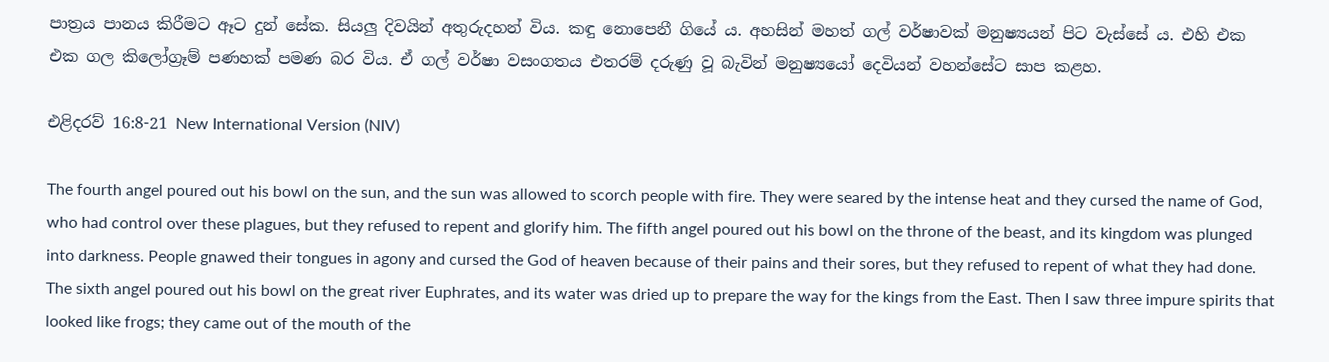පාත්‍රය පානය කිරීමට ඈට දුන් සේක. සියලු දිවයින් අතුරුදහන් විය. කඳු නොපෙනී ගියේ ය. අහසින් මහත් ගල් වර්ෂාවක් මනුෂ්‍යයන් පිට වැස්සේ ය. එහි එක එක ගල කිලෝග්‍රෑම් පණහක් පමණ බර විය. ඒ ගල් වර්ෂා වසංගතය එතරම් දරුණු වූ බැවින් මනුෂ්‍යයෝ දෙවියන් වහන්සේට සාප කළහ.

එළිදරව් 16:8-21 New International Version (NIV)

The fourth angel poured out his bowl on the sun, and the sun was allowed to scorch people with fire. They were seared by the intense heat and they cursed the name of God, who had control over these plagues, but they refused to repent and glorify him. The fifth angel poured out his bowl on the throne of the beast, and its kingdom was plunged into darkness. People gnawed their tongues in agony and cursed the God of heaven because of their pains and their sores, but they refused to repent of what they had done. The sixth angel poured out his bowl on the great river Euphrates, and its water was dried up to prepare the way for the kings from the East. Then I saw three impure spirits that looked like frogs; they came out of the mouth of the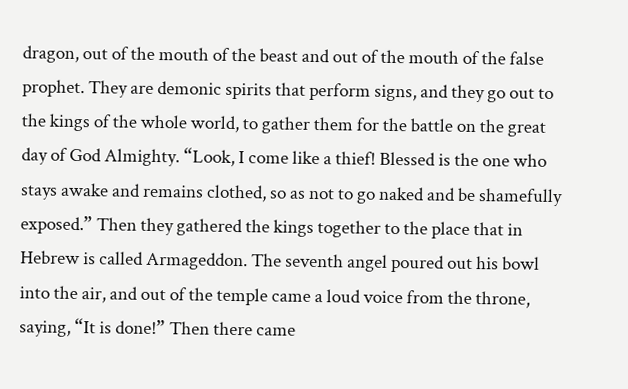dragon, out of the mouth of the beast and out of the mouth of the false prophet. They are demonic spirits that perform signs, and they go out to the kings of the whole world, to gather them for the battle on the great day of God Almighty. “Look, I come like a thief! Blessed is the one who stays awake and remains clothed, so as not to go naked and be shamefully exposed.” Then they gathered the kings together to the place that in Hebrew is called Armageddon. The seventh angel poured out his bowl into the air, and out of the temple came a loud voice from the throne, saying, “It is done!” Then there came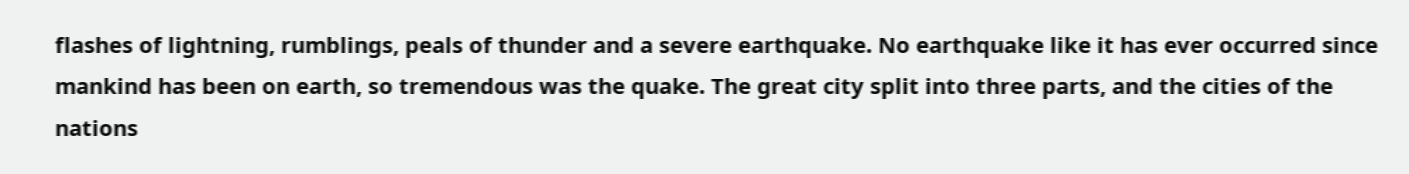flashes of lightning, rumblings, peals of thunder and a severe earthquake. No earthquake like it has ever occurred since mankind has been on earth, so tremendous was the quake. The great city split into three parts, and the cities of the nations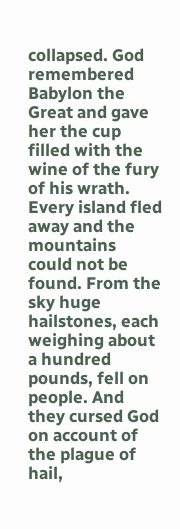collapsed. God remembered Babylon the Great and gave her the cup filled with the wine of the fury of his wrath. Every island fled away and the mountains could not be found. From the sky huge hailstones, each weighing about a hundred pounds, fell on people. And they cursed God on account of the plague of hail,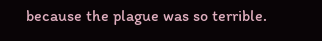because the plague was so terrible.